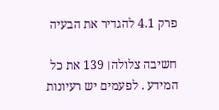פרק 4.1 להגדיר את הבעיה

חשיבה צלולה׀ 139 את כל המידע . לפעמים יש רעיונות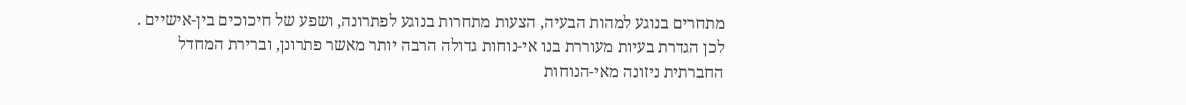מתחרים בנוגע למהות הבעיה, הצעות מתחרות בנוגע לפתרונה, ושפע של חיכוכים בין-אישיים . לכן הגדרת בעיות מעוררת בנו אי-נוחות גדולה הרבה יותר מאשר פתרונן, וברירת המחדל החברתית ניזונה מאי-הנוחות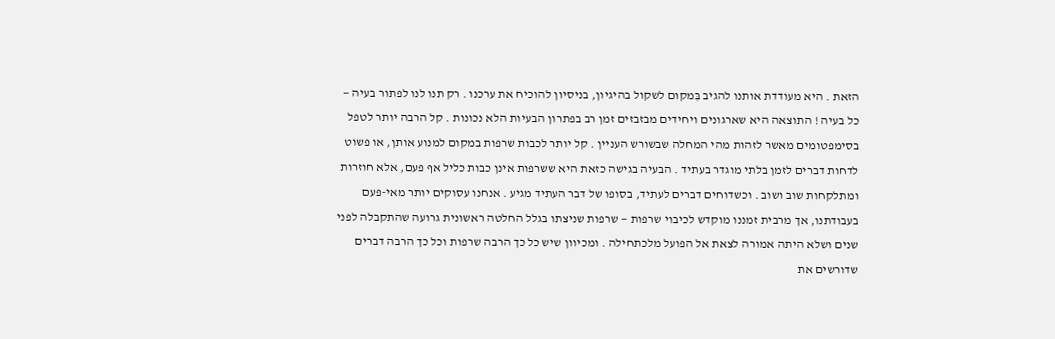הזאת . היא מעודדת אותנו להגיב בִּמקום לשקול בהיגיון, בניסיון להוכיח את ערכנו . רק תנו לנו לפתור בעיה — כל בעיה ! התוצאה היא שארגונים ויחידים מבזבזים זמן רב בפתרון הבעיות הלא נכונות . קל הרבה יותר לטפל בסימפטומים מאשר לזהות מהי המחלה שבשורש העניין . קל יותר לכבות שרפות במקום למנוע אותן, או פשוט לדחות דברים לזמן בלתי מוגדר בעתיד . הבעיה בגישה כזאת היא ששרפות אינן כבות כליל אף פעם, אלא חוזרות ומתלקחות שוב ושוב . וכשדוחים דברים לעתיד, בסופו של דבר העתיד מגיע . אנחנו עסוקים יותר מאי-פעם בעבודתנו, אך מרבית זמננו מוקדש לכיבוי שרפות — שרפות שניצתו בגלל החלטה ראשונית גרועה שהתקבלה לפני שנים ושלא היתה אמורה לצאת אל הפועל מלכתחילה . ומכיוון שיש כל כך הרבה שרפות וכל כך הרבה דברים שדורשים את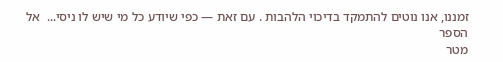זמננו, אנו נוטים להתמקד בדיכוי הלהבות . עם זאת — כפי שיודע כל מי שיש לו ניסי...  אל הספר
מטר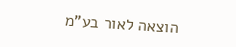הוצאה לאור בע"מ